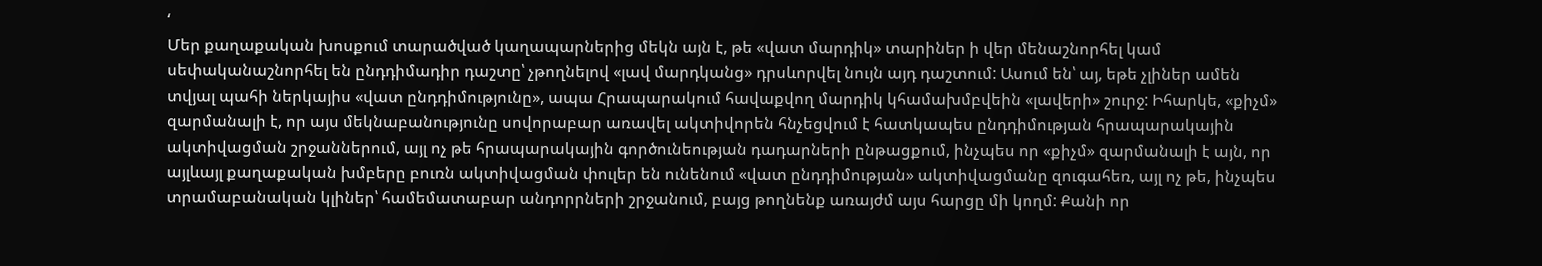‘
Մեր քաղաքական խոսքում տարածված կաղապարներից մեկն այն է, թե «վատ մարդիկ» տարիներ ի վեր մենաշնորհել կամ սեփականաշնորհել են ընդդիմադիր դաշտը՝ չթողնելով «լավ մարդկանց» դրսևորվել նույն այդ դաշտում: Ասում են՝ այ, եթե չլիներ ամեն տվյալ պահի ներկայիս «վատ ընդդիմությունը», ապա Հրապարակում հավաքվող մարդիկ կհամախմբվեին «լավերի» շուրջ: Իհարկե, «քիչմ» զարմանալի է, որ այս մեկնաբանությունը սովորաբար առավել ակտիվորեն հնչեցվում է հատկապես ընդդիմության հրապարակային ակտիվացման շրջաններում, այլ ոչ թե հրապարակային գործունեության դադարների ընթացքում, ինչպես որ «քիչմ» զարմանալի է այն, որ այլևայլ քաղաքական խմբերը բուռն ակտիվացման փուլեր են ունենում «վատ ընդդիմության» ակտիվացմանը զուգահեռ, այլ ոչ թե, ինչպես տրամաբանական կլիներ՝ համեմատաբար անդորրների շրջանում, բայց թողնենք առայժմ այս հարցը մի կողմ: Քանի որ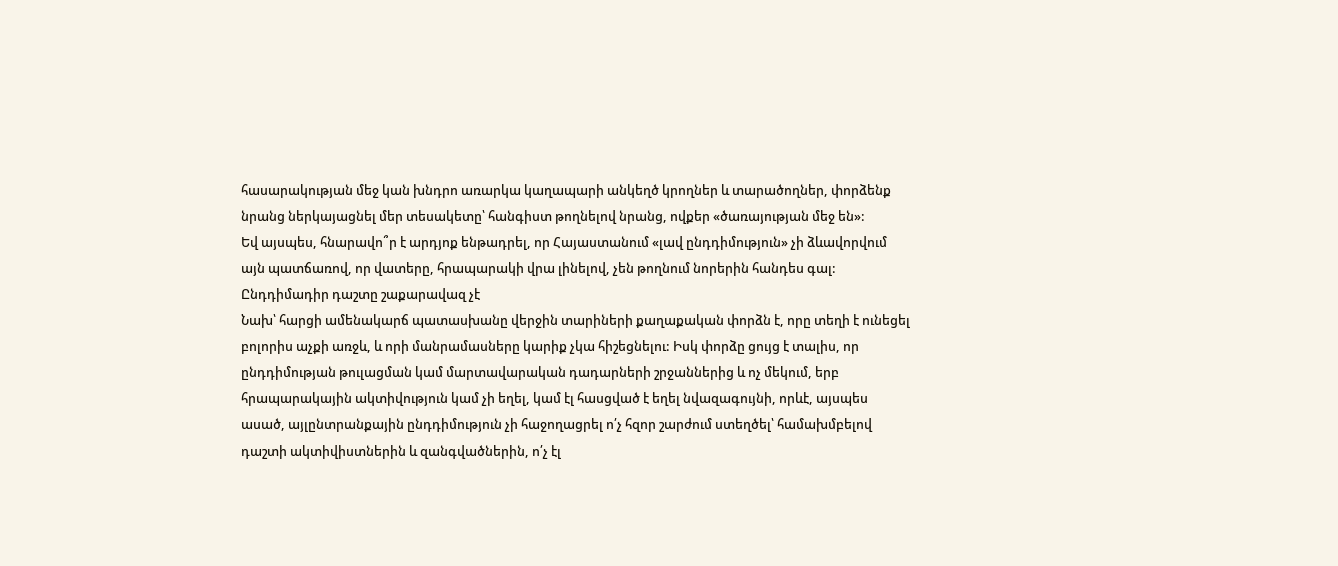հասարակության մեջ կան խնդրո առարկա կաղապարի անկեղծ կրողներ և տարածողներ, փորձենք նրանց ներկայացնել մեր տեսակետը՝ հանգիստ թողնելով նրանց, ովքեր «ծառայության մեջ են»:
Եվ այսպես, հնարավո՞ր է արդյոք ենթադրել, որ Հայաստանում «լավ ընդդիմություն» չի ձևավորվում այն պատճառով, որ վատերը, հրապարակի վրա լինելով, չեն թողնում նորերին հանդես գալ:
Ընդդիմադիր դաշտը շաքարավազ չէ
Նախ՝ հարցի ամենակարճ պատասխանը վերջին տարիների քաղաքական փորձն է, որը տեղի է ունեցել բոլորիս աչքի առջև, և որի մանրամասները կարիք չկա հիշեցնելու: Իսկ փորձը ցույց է տալիս, որ ընդդիմության թուլացման կամ մարտավարական դադարների շրջաններից և ոչ մեկում, երբ հրապարակային ակտիվություն կամ չի եղել, կամ էլ հասցված է եղել նվազագույնի, որևէ, այսպես ասած, այլընտրանքային ընդդիմություն չի հաջողացրել ո՛չ հզոր շարժում ստեղծել՝ համախմբելով դաշտի ակտիվիստներին և զանգվածներին, ո՛չ էլ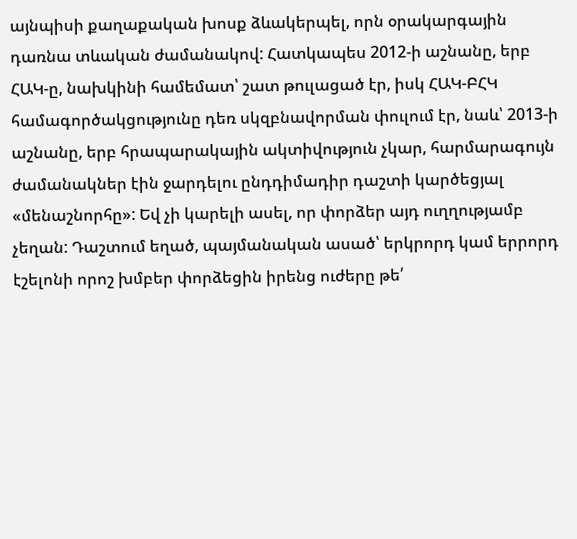այնպիսի քաղաքական խոսք ձևակերպել, որն օրակարգային դառնա տևական ժամանակով: Հատկապես 2012-ի աշնանը, երբ ՀԱԿ-ը, նախկինի համեմատ՝ շատ թուլացած էր, իսկ ՀԱԿ-ԲՀԿ համագործակցությունը դեռ սկզբնավորման փուլում էր, նաև՝ 2013-ի աշնանը, երբ հրապարակային ակտիվություն չկար, հարմարագույն ժամանակներ էին ջարդելու ընդդիմադիր դաշտի կարծեցյալ «մենաշնորհը»: Եվ չի կարելի ասել, որ փորձեր այդ ուղղությամբ չեղան: Դաշտում եղած, պայմանական ասած՝ երկրորդ կամ երրորդ էշելոնի որոշ խմբեր փորձեցին իրենց ուժերը թե՛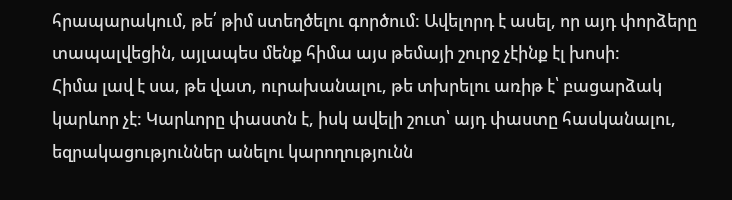հրապարակում, թե՛ թիմ ստեղծելու գործում: Ավելորդ է ասել, որ այդ փորձերը տապալվեցին, այլապես մենք հիմա այս թեմայի շուրջ չէինք էլ խոսի:
Հիմա լավ է սա, թե վատ, ուրախանալու, թե տխրելու առիթ է՝ բացարձակ կարևոր չէ: Կարևորը փաստն է, իսկ ավելի շուտ՝ այդ փաստը հասկանալու, եզրակացություններ անելու կարողությունն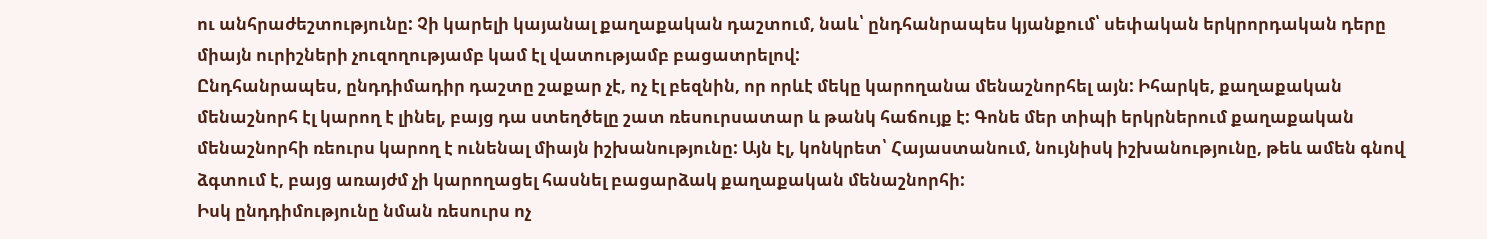ու անհրաժեշտությունը: Չի կարելի կայանալ քաղաքական դաշտում, նաև՝ ընդհանրապես կյանքում՝ սեփական երկրորդական դերը միայն ուրիշների չուզողությամբ կամ էլ վատությամբ բացատրելով:
Ընդհանրապես, ընդդիմադիր դաշտը շաքար չէ, ոչ էլ բեզնին, որ որևէ մեկը կարողանա մենաշնորհել այն: Իհարկե, քաղաքական մենաշնորհ էլ կարող է լինել, բայց դա ստեղծելը շատ ռեսուրսատար և թանկ հաճույք է: Գոնե մեր տիպի երկրներում քաղաքական մենաշնորհի ռեուրս կարող է ունենալ միայն իշխանությունը: Այն էլ, կոնկրետ՝ Հայաստանում, նույնիսկ իշխանությունը, թեև ամեն գնով ձգտում է, բայց առայժմ չի կարողացել հասնել բացարձակ քաղաքական մենաշնորհի:
Իսկ ընդդիմությունը նման ռեսուրս ոչ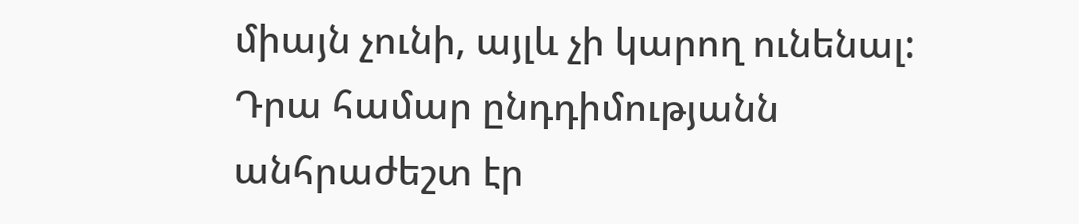միայն չունի, այլև չի կարող ունենալ: Դրա համար ընդդիմությանն անհրաժեշտ էր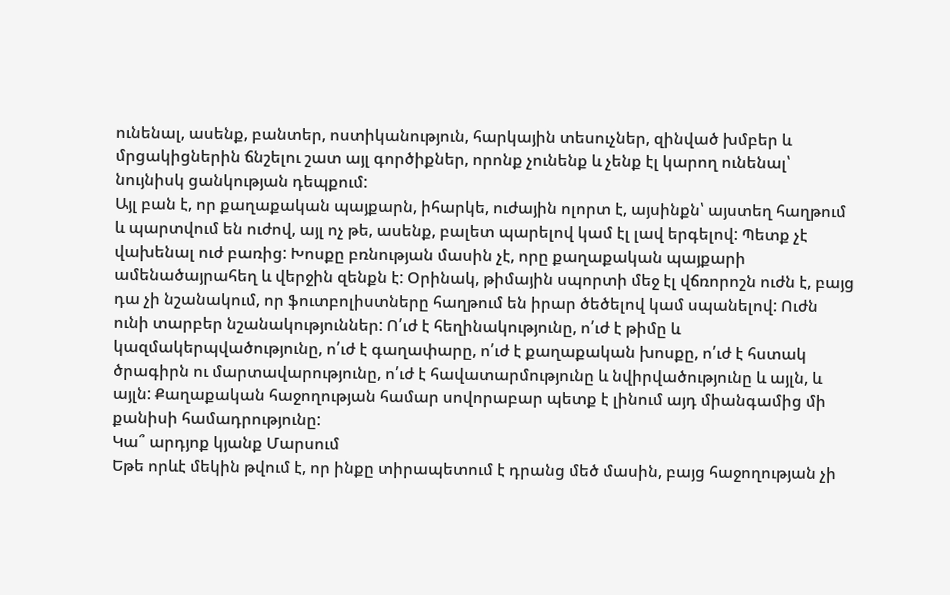ունենալ, ասենք, բանտեր, ոստիկանություն, հարկային տեսուչներ, զինված խմբեր և մրցակիցներին ճնշելու շատ այլ գործիքներ, որոնք չունենք և չենք էլ կարող ունենալ՝ նույնիսկ ցանկության դեպքում:
Այլ բան է, որ քաղաքական պայքարն, իհարկե, ուժային ոլորտ է, այսինքն՝ այստեղ հաղթում և պարտվում են ուժով, այլ ոչ թե, ասենք, բալետ պարելով կամ էլ լավ երգելով: Պետք չէ վախենալ ուժ բառից: Խոսքը բռնության մասին չէ, որը քաղաքական պայքարի ամենածայրահեղ և վերջին զենքն է: Օրինակ, թիմային սպորտի մեջ էլ վճռորոշն ուժն է, բայց դա չի նշանակում, որ ֆուտբոլիստները հաղթում են իրար ծեծելով կամ սպանելով: Ուժն ունի տարբեր նշանակություններ: Ո՛ւժ է հեղինակությունը, ո՛ւժ է թիմը և կազմակերպվածությունը, ո՛ւժ է գաղափարը, ո՛ւժ է քաղաքական խոսքը, ո՛ւժ է հստակ ծրագիրն ու մարտավարությունը, ո՛ւժ է հավատարմությունը և նվիրվածությունը և այլն, և այլն: Քաղաքական հաջողության համար սովորաբար պետք է լինում այդ միանգամից մի քանիսի համադրությունը:
Կա՞ արդյոք կյանք Մարսում
Եթե որևէ մեկին թվում է, որ ինքը տիրապետում է դրանց մեծ մասին, բայց հաջողության չի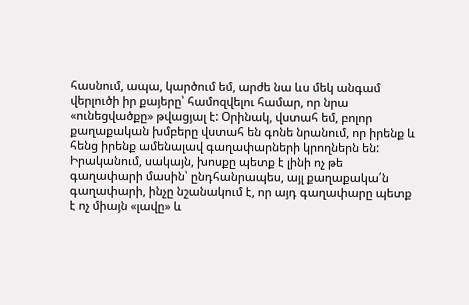հասնում, ապա, կարծում եմ, արժե նա ևս մեկ անգամ վերլուծի իր քայերը՝ համոզվելու համար, որ նրա «ունեցվածքը» թվացյալ է: Օրինակ, վստահ եմ, բոլոր քաղաքական խմբերը վստահ են գոնե նրանում, որ իրենք և հենց իրենք ամենալավ գաղափարների կրողներն են: Իրականում, սակայն, խոսքը պետք է լինի ոչ թե գաղափարի մասին՝ ընդհանրապես, այլ քաղաքակա՛ն գաղափարի, ինչը նշանակում է, որ այդ գաղափարը պետք է ոչ միայն «լավը» և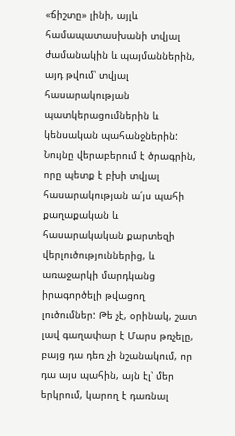«ճիշտը» լինի, այլև համապատասխանի տվյալ ժամանակին և պայմաններին, այդ թվում՝ տվյալ հասարակության պատկերացումներին և կենսական պահանջներին: Նույնը վերաբերում է ծրագրին, որը պետք է բխի տվյալ հասարակության ա՛յս պահի քաղաքական և հասարակական քարտեզի վերլուծություններից, և առաջարկի մարդկանց իրագործելի թվացող լուծումներ: Թե չէ, օրինակ, շատ լավ գաղափար է Մարս թռչելը, բայց դա դեռ չի նշանակում, որ դա այս պահին, այն էլ՝ մեր երկրում, կարող է դառնալ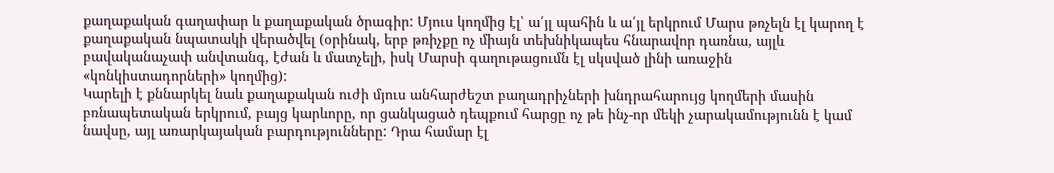քաղաքական գաղափար և քաղաքական ծրագիր: Մյուս կողմից էլ՝ ա՛յլ պահին և ա՛յլ երկրում Մարս թռչելն էլ կարող է քաղաքական նպատակի վերածվել (օրինակ, երբ թռիչքը ոչ միայն տեխնիկապես հնարավոր դառնա, այլև բավականաչափ անվտանգ, էժան և մատչելի, իսկ Մարսի գաղութացումն էլ սկսված լինի առաջին «կոնկիստադորների» կողմից):
Կարելի է քննարկել նաև քաղաքական ուժի մյուս անհարժեշտ բաղադրիչների խնդրահարույց կողմերի մասին բռնապետական երկրում, բայց կարևորը, որ ցանկացած դեպքում հարցը ոչ թե ինչ-որ մեկի չարակամությունն է կամ նավսը, այլ առարկայական բարդությունները: Դրա համար էլ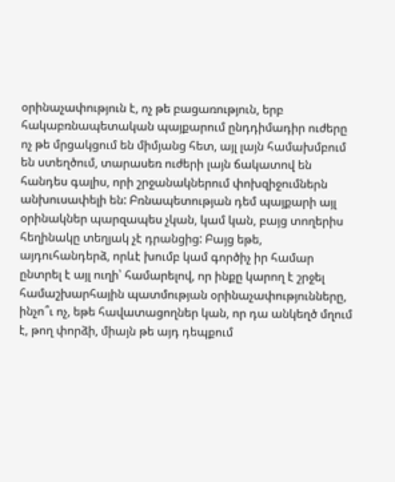օրինաչափություն է, ոչ թե բացառություն, երբ հակաբռնապետական պայքարում ընդդիմադիր ուժերը ոչ թե մրցակցում են միմյանց հետ, այլ լայն համախմբում են ստեղծում, տարասեռ ուժերի լայն ճակատով են հանդես գալիս, որի շրջանակներում փոխզիջումներն անխուսափելի են: Բռնապետության դեմ պայքարի այլ օրինակներ պարզապես չկան, կամ կան, բայց տողերիս հեղինակը տեղյակ չէ դրանցից: Բայց եթե, այդուհանդերձ, որևէ խումբ կամ գործիչ իր համար ընտրել է այլ ուղի՝ համարելով, որ ինքը կարող է շրջել համաշխարհային պատմության օրինաչափությունները, ինչո՞ւ ոչ, եթե հավատացողներ կան, որ դա անկեղծ մղում է, թող փորձի, միայն թե այդ դեպքում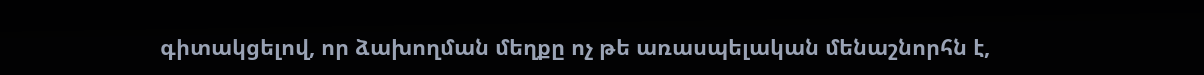գիտակցելով, որ ձախողման մեղքը ոչ թե առասպելական մենաշնորհն է,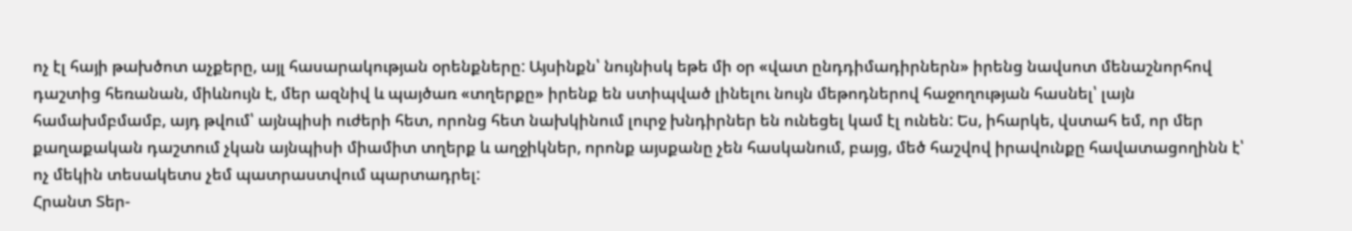ոչ էլ հայի թախծոտ աչքերը, այլ հասարակության օրենքները: Այսինքն՝ նույնիսկ եթե մի օր «վատ ընդդիմադիրներն» իրենց նավսոտ մենաշնորհով դաշտից հեռանան, միևնույն է, մեր ազնիվ և պայծառ «տղերքը» իրենք են ստիպված լինելու նույն մեթոդներով հաջողության հասնել՝ լայն համախմբմամբ, այդ թվում՝ այնպիսի ուժերի հետ, որոնց հետ նախկինում լուրջ խնդիրներ են ունեցել կամ էլ ունեն: Ես, իհարկե, վստահ եմ, որ մեր քաղաքական դաշտում չկան այնպիսի միամիտ տղերք և աղջիկներ, որոնք այսքանը չեն հասկանում, բայց, մեծ հաշվով իրավունքը հավատացողինն է՝ ոչ մեկին տեսակետս չեմ պատրաստվում պարտադրել:
Հրանտ Տեր-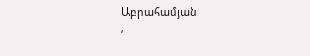Աբրահամյան
‘